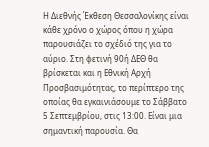Η Διεθνής Έκθεση Θεσσαλονίκης είναι κάθε χρόνο ο χώρος όπου η χώρα παρουσιάζει το σχέδιό της για το αύριο. Στη φετινή 90ή ΔΕΘ θα βρίσκεται και η Εθνική Αρχή Προσβασιμότητας, το περίπτερο της οποίας θα εγκαινιάσουμε το Σάββατο 5 Σεπτεμβρίου, στις 13:00. Είναι μια σημαντική παρουσία. Θα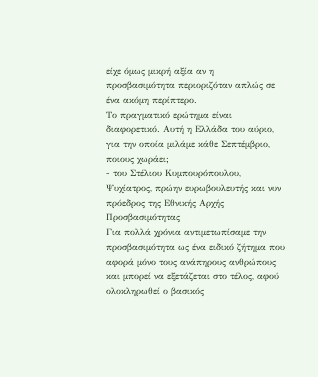είχε όμως μικρή αξία αν η προσβασιμότητα περιοριζόταν απλώς σε ένα ακόμη περίπτερο.
Το πραγματικό ερώτημα είναι διαφορετικό. Αυτή η Ελλάδα του αύριο, για την οποία μιλάμε κάθε Σεπτέμβριο, ποιους χωράει;
- του Στέλιου Κυμπουρόπουλου, Ψυχίατρος, πρώην ευρωβουλευτής και νυν πρόεδρος της Εθνικής Αρχής Προσβασιμότητας
Για πολλά χρόνια αντιμετωπίσαμε την προσβασιμότητα ως ένα ειδικό ζήτημα που αφορά μόνο τους ανάπηρους ανθρώπους και μπορεί να εξετάζεται στο τέλος, αφού ολοκληρωθεί ο βασικός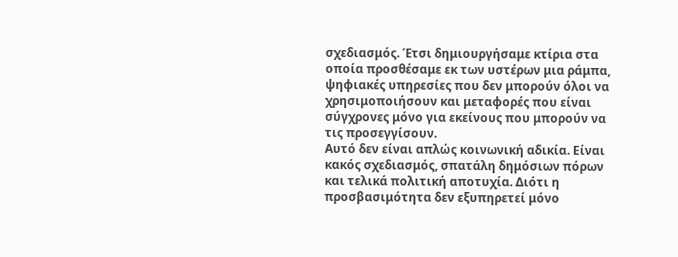σχεδιασμός. Έτσι δημιουργήσαμε κτίρια στα οποία προσθέσαμε εκ των υστέρων μια ράμπα, ψηφιακές υπηρεσίες που δεν μπορούν όλοι να χρησιμοποιήσουν και μεταφορές που είναι σύγχρονες μόνο για εκείνους που μπορούν να τις προσεγγίσουν.
Αυτό δεν είναι απλώς κοινωνική αδικία. Είναι κακός σχεδιασμός, σπατάλη δημόσιων πόρων και τελικά πολιτική αποτυχία. Διότι η προσβασιμότητα δεν εξυπηρετεί μόνο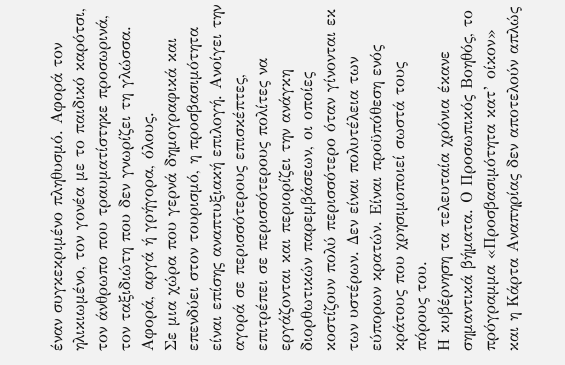έναν συγκεκριμένο πληθυσμό. Αφορά τον ηλικιωμένο, τον γονέα με το παιδικό καρότσι, τον άνθρωπο που τραυματίστηκε προσωρινά, τον ταξιδιώτη που δεν γνωρίζει τη γλώσσα. Αφορά, αργά ή γρήγορα, όλους.
Σε μια χώρα που γερνά δημογραφικά και επενδύει στον τουρισμό, η προσβασιμότητα είναι επίσης αναπτυξιακή επιλογή. Ανοίγει την αγορά σε περισσότερους επισκέπτες, επιτρέπει σε περισσότερους πολίτες να εργάζονται και περιορίζει την ανάγκη διορθωτικών παρεμβάσεων, οι οποίες κοστίζουν πολύ περισσότερο όταν γίνονται εκ των υστέρων. Δεν είναι πολυτέλεια των εύπορων κρατών. Είναι προϋπόθεση ενός κράτους που χρησιμοποιεί σωστά τους πόρους του.
Η κυβέρνηση τα τελευταία χρόνια έκανε σημαντικά βήματα. Ο Προσωπικός Βοηθός, το πρόγραμμα «Προσβασιμότητα κατ’ οίκον» και η Κάρτα Αναπηρίας δεν αποτελούν απλώς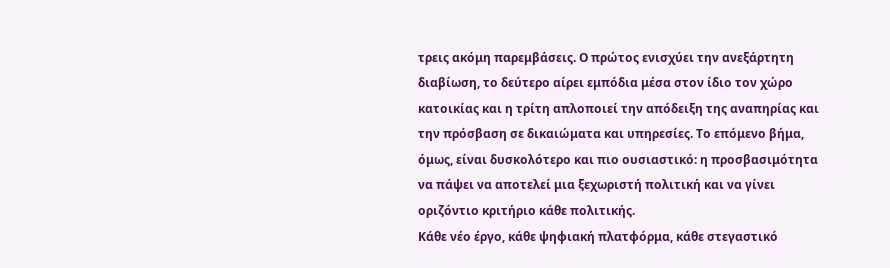τρεις ακόμη παρεμβάσεις. Ο πρώτος ενισχύει την ανεξάρτητη διαβίωση, το δεύτερο αίρει εμπόδια μέσα στον ίδιο τον χώρο κατοικίας και η τρίτη απλοποιεί την απόδειξη της αναπηρίας και την πρόσβαση σε δικαιώματα και υπηρεσίες. Το επόμενο βήμα, όμως, είναι δυσκολότερο και πιο ουσιαστικό: η προσβασιμότητα να πάψει να αποτελεί μια ξεχωριστή πολιτική και να γίνει οριζόντιο κριτήριο κάθε πολιτικής.
Κάθε νέο έργο, κάθε ψηφιακή πλατφόρμα, κάθε στεγαστικό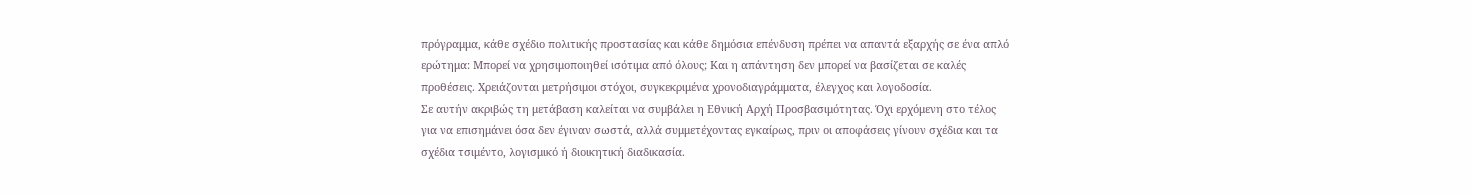πρόγραμμα, κάθε σχέδιο πολιτικής προστασίας και κάθε δημόσια επένδυση πρέπει να απαντά εξαρχής σε ένα απλό ερώτημα: Μπορεί να χρησιμοποιηθεί ισότιμα από όλους; Και η απάντηση δεν μπορεί να βασίζεται σε καλές προθέσεις. Χρειάζονται μετρήσιμοι στόχοι, συγκεκριμένα χρονοδιαγράμματα, έλεγχος και λογοδοσία.
Σε αυτήν ακριβώς τη μετάβαση καλείται να συμβάλει η Εθνική Αρχή Προσβασιμότητας. Όχι ερχόμενη στο τέλος για να επισημάνει όσα δεν έγιναν σωστά, αλλά συμμετέχοντας εγκαίρως, πριν οι αποφάσεις γίνουν σχέδια και τα σχέδια τσιμέντο, λογισμικό ή διοικητική διαδικασία.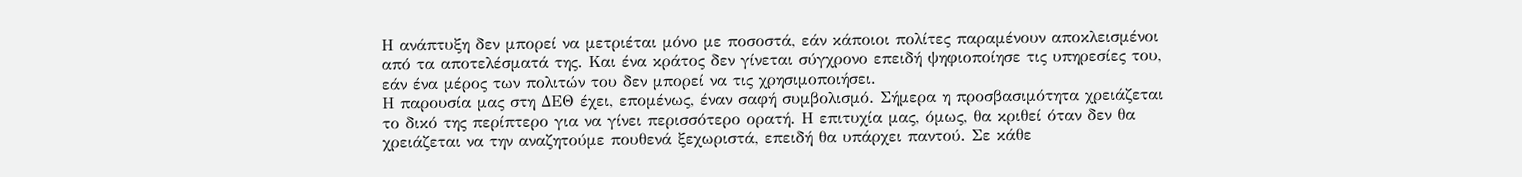Η ανάπτυξη δεν μπορεί να μετριέται μόνο με ποσοστά, εάν κάποιοι πολίτες παραμένουν αποκλεισμένοι από τα αποτελέσματά της. Και ένα κράτος δεν γίνεται σύγχρονο επειδή ψηφιοποίησε τις υπηρεσίες του, εάν ένα μέρος των πολιτών του δεν μπορεί να τις χρησιμοποιήσει.
Η παρουσία μας στη ΔΕΘ έχει, επομένως, έναν σαφή συμβολισμό. Σήμερα η προσβασιμότητα χρειάζεται το δικό της περίπτερο για να γίνει περισσότερο ορατή. Η επιτυχία μας, όμως, θα κριθεί όταν δεν θα χρειάζεται να την αναζητούμε πουθενά ξεχωριστά, επειδή θα υπάρχει παντού. Σε κάθε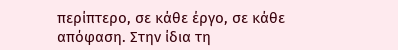περίπτερο, σε κάθε έργο, σε κάθε απόφαση. Στην ίδια τη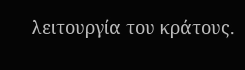λειτουργία του κράτους.